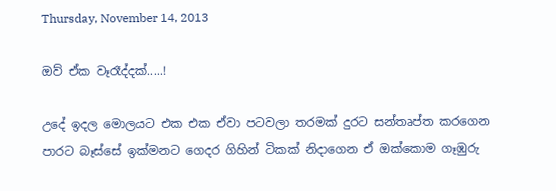Thursday, November 14, 2013

ඔව් ඒක වෑරෑද්දක්.....!

උදේ ඉදල මොලයට එක එක ඒවා පටවලා තරමක් දුරට සන්තෘප්ත කරගෙන පාරට බෑස්සේ ඉක්මනට ගෙදර ගිහින් ටිකක් නිදාගෙන ඒ ඔක්කොම ගෑඹුරු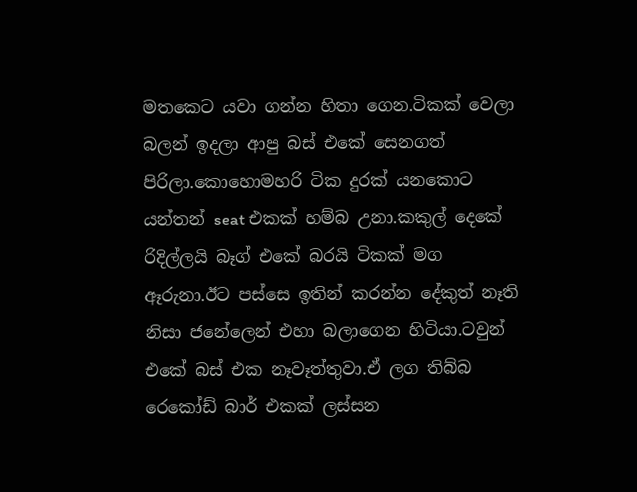මතකෙට යවා ගන්න හිතා ගෙන.ටිකක් වෙලා බලන් ඉදලා ආපු බස් එකේ සෙනගත් පිරිලා.කොහොමහරි ටික දුරක් යනකොට යන්තන් seat එකක් හම්බ උනා.කකුල් දෙකේ රිදිල්ලයි බෑග් එකේ බරයි ටිකක් මග ඈරුනා.ඊට පස්සෙ ඉතින් කරන්න දේකුත් නෑති නිසා ජනේලෙන් එහා බලාගෙන හිටියා.ටවුන් එකේ බස් එක නෑවෑත්තුවා.ඒ ලග තිබ්බ රෙකෝඩ් බාර් එකක් ලස්සන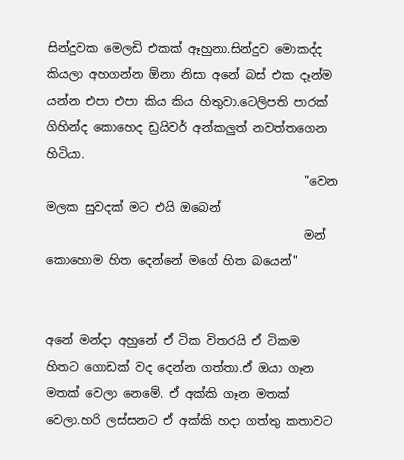සින්දුවක මෙලඩි එකක් ඈහුනා.සින්දුව මොකද්ද කියලා අහගන්න ඕනා නිසා අනේ බස් එක දෑන්ම යන්න එපා එපා කිය කිය හිතුවා.ටෙලිපති පාරක් ගිහින්ද කොහෙද ඩ්‍රයිවර් අන්කලුත් නවත්තගෙන හිටියා.
                                           "වෙන මලක සුවදක් මට එයි ඔබෙන්
                                           මන් කොහොම හිත දෙන්නේ මගේ හිත බයෙන්"


අනේ මන්දා අහුනේ ඒ ටික විතරයි ඒ ටිකම හිතට ගොඩක් වද දෙන්න ගත්තා.ඒ ඔයා ගෑන මතක් වෙලා නෙමේ. ඒ අක්කි ගෑන මතක් වෙලා.හරි ලස්සනට ඒ අක්කි හදා ගත්තු කතාවට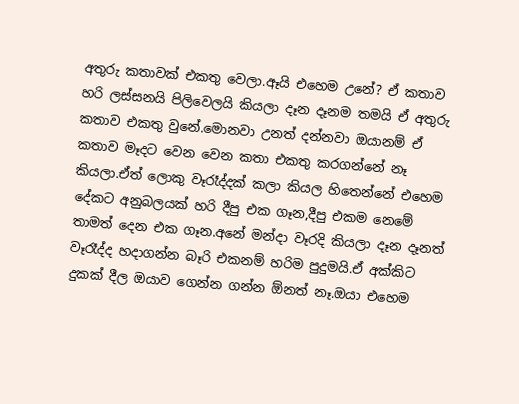අතුරු කතාවක් එකතු වෙලා.ඈයි එහෙම උනේ? ඒ කතාව හරි ලස්සනයි පිලිවෙලයි කියලා දෑන දෑනම තමයි ඒ අතුරු කතාව එකතු වුනේ.මොනවා උනත් දන්නවා ඔයානම් ඒ කතාව මෑදට වෙන වෙන කතා එකතු කරගන්නේ නෑ කියලා.ඒත් ලොකු වෑරෑද්දක් කලා කියල හිතෙන්නේ එහෙම දේකට අනුබලයක් හරි දීපු එක ගෑන,දීපු එකම නෙමේ තාමත් දෙන එක ගෑන.අනේ මන්දා වෑරදි කියලා දෑන දෑනත් වෑරෑද්ද හදාගන්න බෑරි එකනම් හරිම පුදුමයි.ඒ අක්කිට දුකක් දීල ඔයාව ගෙන්න ගන්න ඕනත් නෑ.ඔයා එහෙම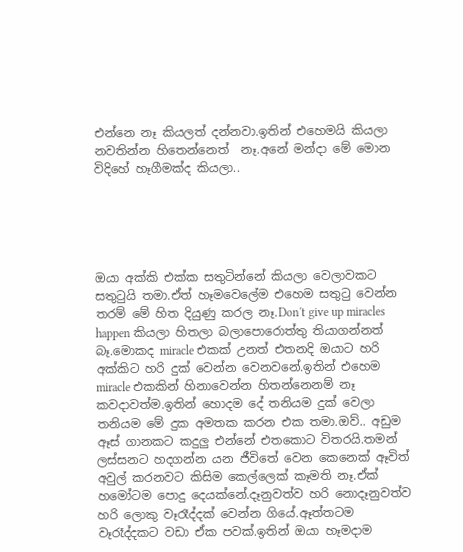එන්නෙ නෑ කියලත් දන්නවා.ඉතින් එහෙමයි කියලා නවතින්න හිතෙන්නෙත්  නෑ.අනේ මන්දා මේ මොන විදිහේ හෑගීමක්ද කියලා..





ඔයා අක්කි එක්ක සතුටින්නේ කියලා වෙලාවකට සතුටුයි තමා.ඒත් හෑමවෙලේම එහෙම සතුටු වෙන්න තරම් මේ හිත දියුණු කරල නෑ.Don't give up miracles happen කියලා හිතලා බලාපොරොත්තු තියාගන්නත් බෑ.මොකද miracle එකක් උනත් එතනදි ඔයාට හරි අක්කිට හරි දුක් වෙන්න වෙනවනේ.ඉතින් එහෙම miracle එකකින් හිනාවෙන්න හිතන්නෙනම් නෑ කවදාවත්ම.ඉතින් හොදම දේ තනියම දුක් වෙලා තනියම මේ දුක අමතක කරන එක තමා.ඔව්.. අඩුම ඈස් ගානකට කදුලු එන්නේ එතකොට විතරයි.තමන් ලස්සනට හදගන්න යන ජීවිතේ වෙන කෙනෙක් ඈවිත් අවුල් කරනවට කිසිම කෙල්ලෙක් කෑමති නෑ.ඒක් හමෝටම පොදු දෙයක්නේ.දෑනුවත්ව හරි නොදෑනුවත්ව හරි ලොකු වෑරෑද්දක් වෙන්න ගියේ.ඈත්තටම වෑරෑද්දකට වඩා ඒක පවක්.ඉතින් ඔයා හෑමදාම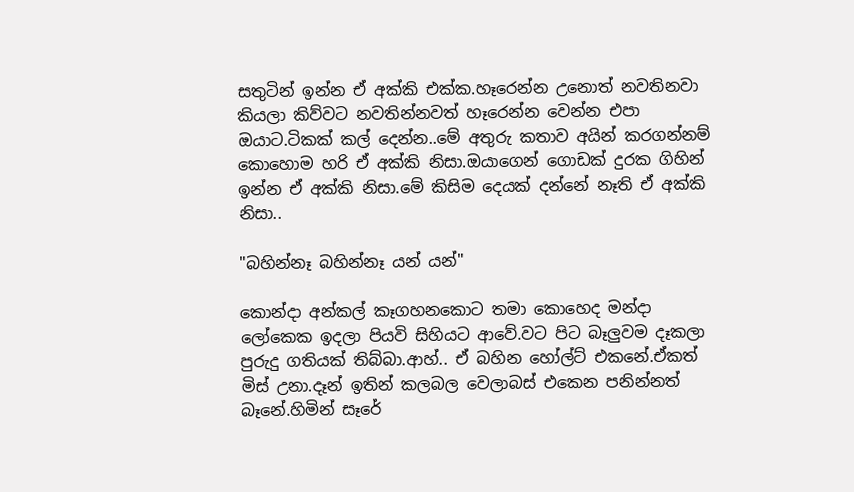සතුටින් ඉන්න ඒ අක්කි එක්ක.හෑරෙන්න උනොත් නවතිනවා කියලා කිව්වට නවතින්නවත් හෑරෙන්න වෙන්න එපා ඔයාට.ටිකක් කල් දෙන්න..මේ අතුරු කතාව අයින් කරගන්නම් කොහොම හරි ඒ අක්කි නිසා.ඔයාගෙන් ගොඩක් දුරක ගිහින් ඉන්න ඒ අක්කි නිසා.මේ කිසිම දෙයක් දන්නේ නෑති ඒ අක්කි නිසා..

"බහින්නෑ බහින්නෑ යන් යන්"

කොන්දා අන්කල් කෑගහනකොට තමා කොහෙද මන්දා ලෝකෙක ඉදලා පියවි සිහියට ආවේ.වට පිට බෑලුවම දෑකලා පුරුදු ගතියක් තිබ්බා.ආහ්.. ඒ බහින හෝල්ට් එකනේ.ඒකත් මිස් උනා.දෑන් ඉතින් කලබල වෙලාබස් එකෙන පනින්නත් බෑනේ.හිමින් සෑරේ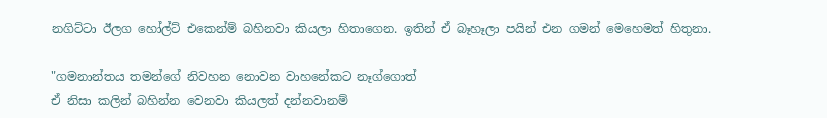නගිට්ටා ඊලග හෝල්ට් එකෙන්ම් බහිනවා කියලා හිතාගෙන. ඉතින් ඒ බෑහෑලා පයින් එන ගමන් මෙහෙමත් හිතුනා.

"ගමනාන්තය තමන්ගේ නිවහන නොවන වාහනේකට නෑග්ගොත්
ඒ නිසා කලින් බහින්න වෙනවා කියලත් දන්නවානම්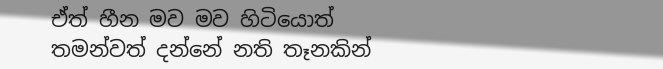ඒත් හීන මව මව හිටියොත්
තමන්වත් දන්නේ නති තෑනකින්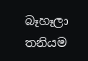බෑහෑලා
තනියම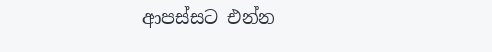ආපස්සට එන්න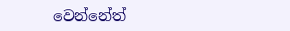වෙන්නේත්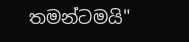තමන්ටමයි"